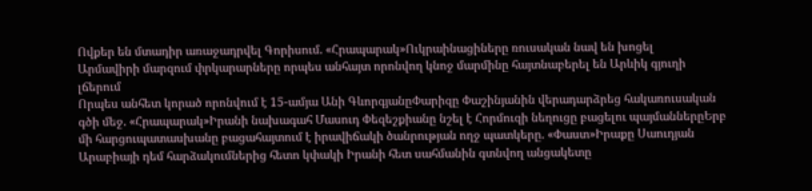Ովքեր են մտադիր առաջադրվել Գորիսում. «Հրապարակ»Ուկրաինացիները ռուսական նավ են խոցել
Արմավիրի մարզում փրկարարները որպես անհայտ որոնվող կնոջ մարմինը հայտնաբերել են Արևիկ գյուղի լճերում
Որպես անհետ կորած որոնվում է 15-ամյա Անի ԳևորգյանըՓարիզը Փաշինյանին վերադարձրեց հակառուսական գծի մեջ. «Հրապարակ»Իրանի նախագահ Մասուդ Փեզեշքիանը նշել է Հորմուզի նեղուցը բացելու պայմաններըԵրբ մի հարցուպատասխանը բացահայտում է իրավիճակի ծանրության ողջ պատկերը. «Փաստ»Իրաքը Սաուդյան Արաբիայի դեմ հարձակումներից հետո կփակի Իրանի հետ սահմանին գտնվող անցակետը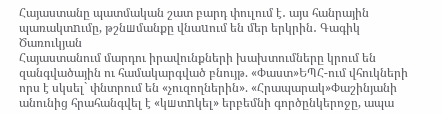Հայաստանը պատմական շատ բարդ փուլում է․ այս հանրային պառակտnւմը, թշնшմանքը վնաuում են մեր երկրին․ Գագիկ Ծառուկյան
Հայաստանում մարդու իրավունքների խախտումները կրում են զանգվածային ու համակարգված բնույթ. «Փաստ»ԵՊՀ-ում վհուկների որս է սկսել` փնտրում են «չուզողներին». «Հրապարակ»Փաշինյանի անունից հրահանգվել է «կшտnկել» երբեմնի գործընկերոջը, ապա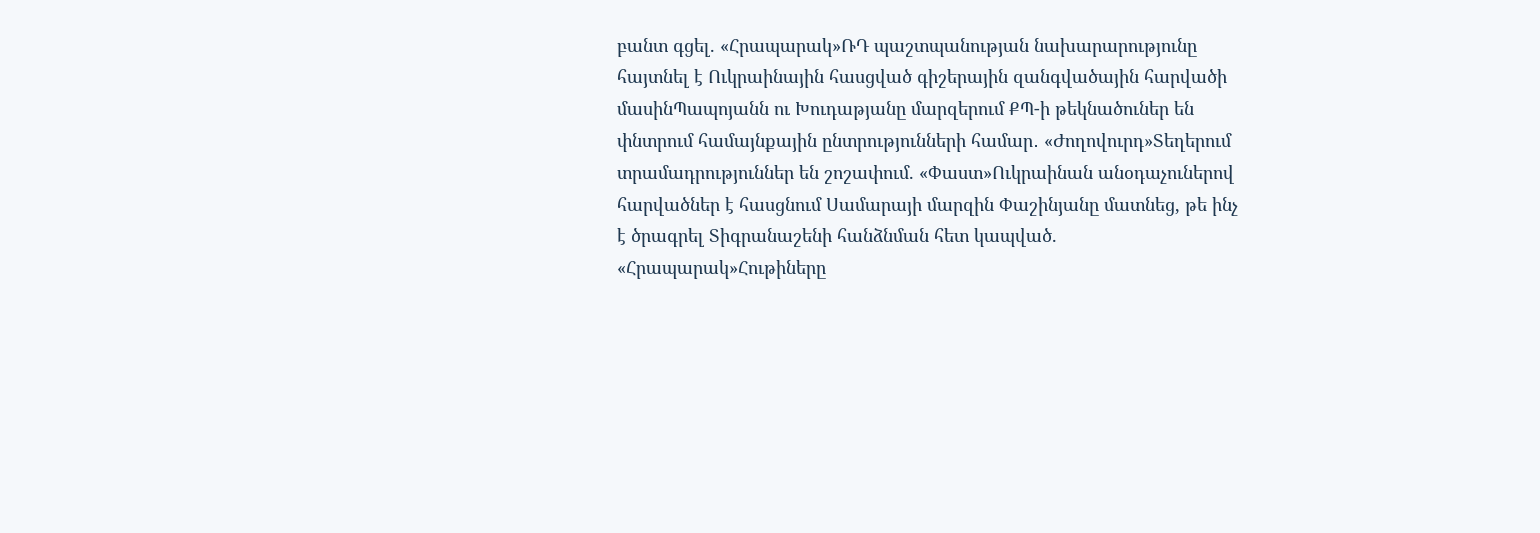բանտ գցել. «Հրապարակ»ՌԴ պաշտպանության նախարարությունը հայտնել է Ուկրաինային հասցված գիշերային զանգվածային հարվածի մասինՊապոյանն ու Խուդաթյանը մարզերում ՔՊ-ի թեկնածուներ են փնտրում համայնքային ընտրությունների համար․ «Ժողովուրդ»Տեղերում տրամադրություններ են շոշափում. «Փաստ»Ուկրաինան անօդաչուներով հարվածներ է հասցնում Սամարայի մարզին Փաշինյանը մատնեց, թե ինչ է ծրագրել Տիգրանաշենի հանձնման հետ կապված. «Հրապարակ»Հութիները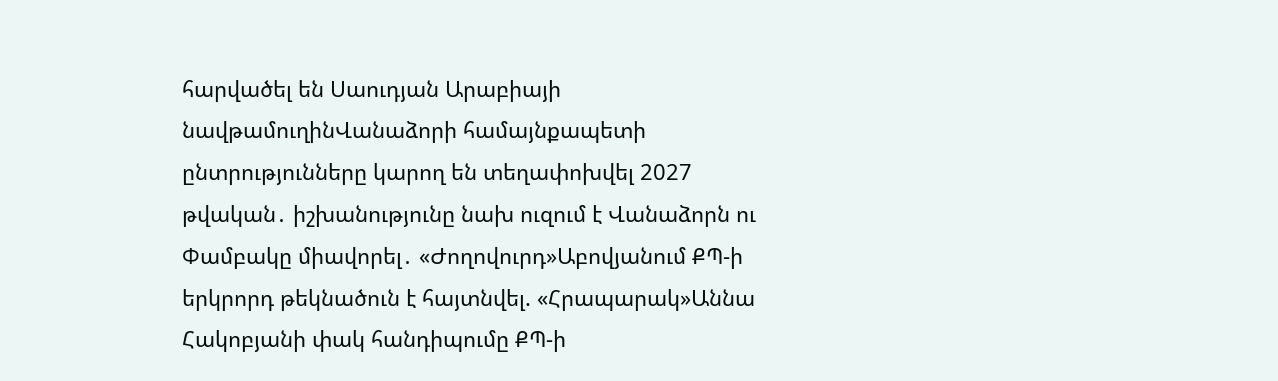հարվածել են Սաուդյան Արաբիայի նավթամուղինՎանաձորի համայնքապետի ընտրությունները կարող են տեղափոխվել 2027 թվական․ իշխանությունը նախ ուզում է Վանաձորն ու Փամբակը միավորել․ «Ժողովուրդ»Աբովյանում ՔՊ-ի երկրորդ թեկնածուն է հայտնվել. «Հրապարակ»Աննա Հակոբյանի փակ հանդիպումը ՔՊ-ի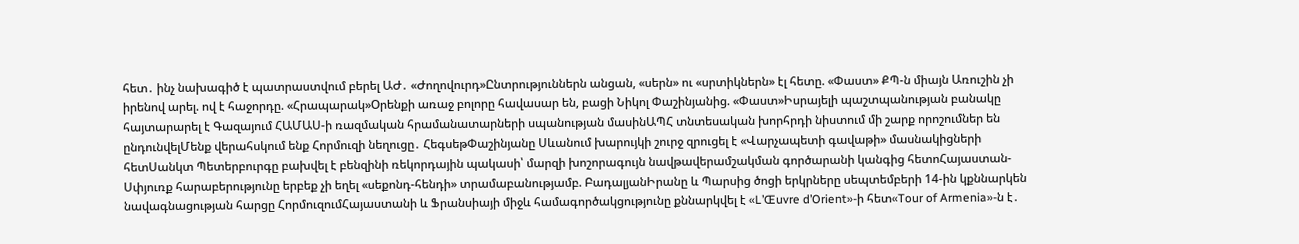հետ․ ինչ նախագիծ է պատրաստվում բերել ԱԺ․ «Ժողովուրդ»Ընտրություններն անցան, «սերն» ու «սրտիկներն» էլ հետը. «Փաստ» ՔՊ-ն միայն Առուշին չի իրենով արել. ով է հաջորդը. «Հրապարակ»Oրենքի առաջ բոլորը հավասար են, բացի Նիկոլ Փաշինյանից. «Փաստ»Իսրայելի պաշտպանության բանակը հայտարարել է Գազայում ՀԱՄԱՍ-ի ռազմական հրամանատարների սպանության մասինԱՊՀ տնտեսական խորհրդի նիստում մի շարք որոշումներ են ընդունվելՄենք վերահսկում ենք Հորմուզի նեղուցը․ ՀեգսեթՓաշինյանը Սևանում խարույկի շուրջ զրուցել է «Վարչապետի գավաթի» մասնակիցների հետՍանկտ Պետերբուրգը բախվել է բենզինի ռեկորդային պակասի՝ մարզի խոշորագույն նավթավերամշակման գործարանի կանգից հետոՀայաստան-Սփյուռք հարաբերությունը երբեք չի եղել «սեքոնդ-հենդի» տրամաբանությամբ. ԲադալյանԻրանը և Պարսից ծոցի երկրները սեպտեմբերի 14-ին կքննարկեն նավագնացության հարցը ՀորմուզումՀայաստանի և Ֆրանսիայի միջև համագործակցությունը քննարկվել է «L’Œuvre d’Orient»-ի հետ«Tour of Armenia»-ն է․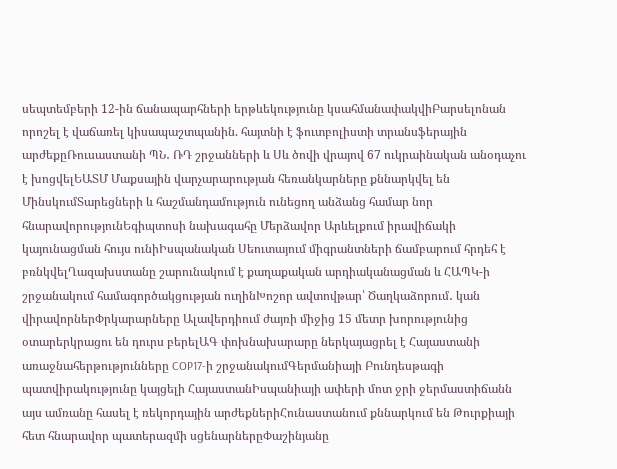սեպտեմբերի 12-ին ճանապարհների երթևեկությունը կսահմանափակվիԲարսելոնան որոշել է վաճառել կիսապաշտպանին. հայտնի է ֆուտբոլիստի տրանսֆերային արժեքըՌուսաստանի ՊՆ․ ՌԴ շրջանների և Սև ծովի վրայով 67 ուկրաինական անօդաչու է խոցվելԵԱՏՄ Մաքսային վարչարարության հեռանկարները քննարկվել են ՄինսկումՏարեցների և հաշմանդամություն ունեցող անձանց համար նոր հնարավորությունԵգիպտոսի նախագահը Մերձավոր Արևելքում իրավիճակի կայունացման հույս ունիԻսպանական Սեուտայում միգրանտների ճամբարում հրդեհ է բռնկվելՂազախստանը շարունակում է քաղաքական արդիականացման և ՀԱՊԿ-ի շրջանակում համագործակցության ուղինԽոշոր ավտովթար՝ Ծաղկաձորում․ կան վիրավորներՓրկարարները Ալավերդիում ժայռի միջից 15 մետր խորությունից օտարերկրացու են դուրս բերելԱԳ փոխնախարարը ներկայացրել է Հայաստանի առաջնահերթությունները COP17-ի շրջանակումԳերմանիայի Բունդեսթագի պատվիրակությունը կայցելի ՀայաստանԻսպանիայի ափերի մոտ ջրի ջերմաստիճանն այս ամռանը հասել է ռեկորդային արժեքներիՀունաստանում քննարկում են Թուրքիայի հետ հնարավոր պատերազմի սցենարներըՓաշինյանը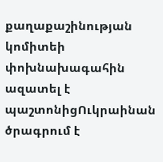քաղաքաշինության կոմիտեի փոխնախագահին ազատել է պաշտոնիցՈւկրաինան ծրագրում է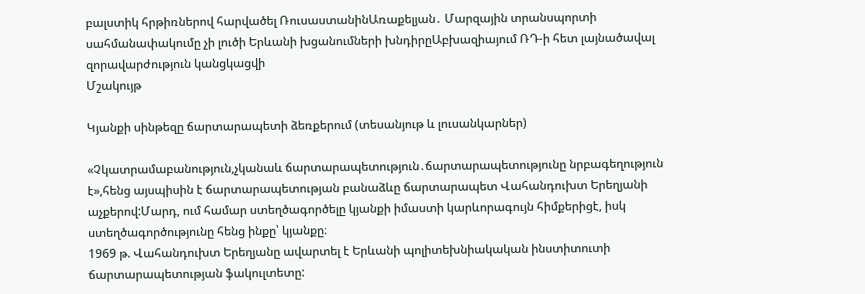բալստիկ հրթիռներով հարվածել ՌուսաստանինԱռաքելյան․ Մարզային տրանսպորտի սահմանափակումը չի լուծի Երևանի խցանումների խնդիրըԱբխազիայում ՌԴ-ի հետ լայնածավալ զորավարժություն կանցկացվի
Մշակույթ

Կյանքի սինթեզը ճարտարապետի ձեռքերում (տեսանյութ և լուսանկարներ)

«Չկատրամաբանություն,չկանաև ճարտարապետություն․ճարտարապետությունը նրբագեղություն է»,հենց այսպիսին է ճարտարապետության բանաձևը ճարտարապետ Վահանդուխտ Երեղյանի աչքերով:Մարդ, ում համար ստեղծագործելը կյանքի իմաստի կարևորագույն հիմքերիցէ, իսկ ստեղծագործությունը հենց ինքը՝ կյանքը։
1969 թ. Վահանդուխտ Երեղյանը ավարտել է Երևանի պոլիտեխնիակական ինստիտուտի ճարտարապետության ֆակուլտետը: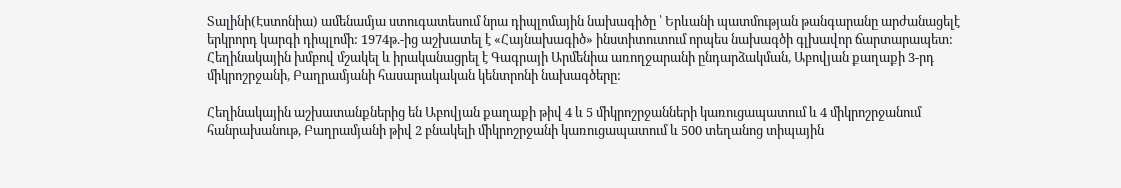Տալինի(Էստոնիա) ամենամյա ստուգատեսում նրա դիպլոմային նախագիծը ՝ Երևանի պատմության թանգարանը արժանացելէ երկրորդ կարգի դիպլոմի: 1974թ.-ից աշխատել է «Հայնախագիծ» ինստիտուտում որպես նախագծի գլխավոր ճարտարապետ: Հեղինակային խմբով մշակել և իրականացրել է Գագրայի Արմենիա առողջարանի ընդարձակման, Աբովյան քաղաքի 3-րդ միկրոշրջանի, Բաղրամյանի հասարակական կենտրոնի նախագծերը:

Հեղինակային աշխատանքներից են Աբովյան քաղաքի թիվ 4 և 5 միկրոշրջանների կառուցապատում և 4 միկրոշրջանում հանրախանութ, Բաղրամյանի թիվ 2 բնակելի միկրոշրջանի կառուցապատում և 500 տեղանոց տիպային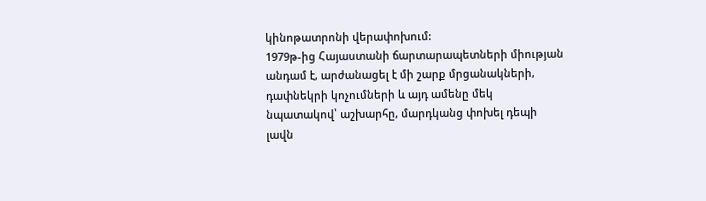կինոթատրոնի վերափոխում:
1979թ-ից Հայաստանի ճարտարապետների միության անդամ է, արժանացել է մի շարք մրցանակների, դափնեկրի կոչումների և այդ ամենը մեկ նպատակով՝ աշխարհը, մարդկանց փոխել դեպի լավն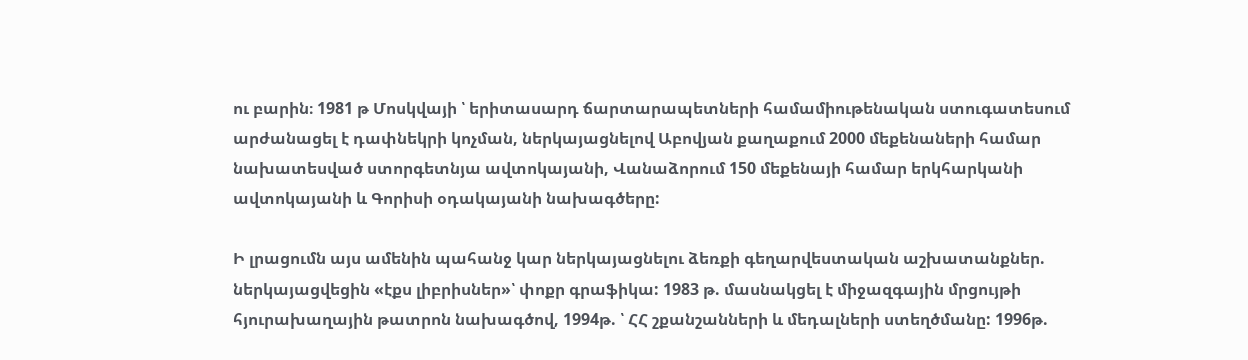ու բարին։ 1981 թ Մոսկվայի ՝ երիտասարդ ճարտարապետների համամիութենական ստուգատեսում արժանացել է դափնեկրի կոչման, ներկայացնելով Աբովյան քաղաքում 2000 մեքենաների համար նախատեսված ստորգետնյա ավտոկայանի, Վանաձորում 150 մեքենայի համար երկհարկանի ավտոկայանի և Գորիսի օդակայանի նախագծերը:

Ի լրացումն այս ամենին պահանջ կար ներկայացնելու ձեռքի գեղարվեստական աշխատանքներ. ներկայացվեցին «էքս լիբրիսներ»՝ փոքր գրաֆիկա: 1983 թ. մասնակցել է միջազգային մրցույթի հյուրախաղային թատրոն նախագծով, 1994թ. ՝ ՀՀ շքանշանների և մեդալների ստեղծմանը: 1996թ.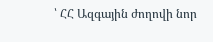՝ ՀՀ Ազգային ժողովի նոր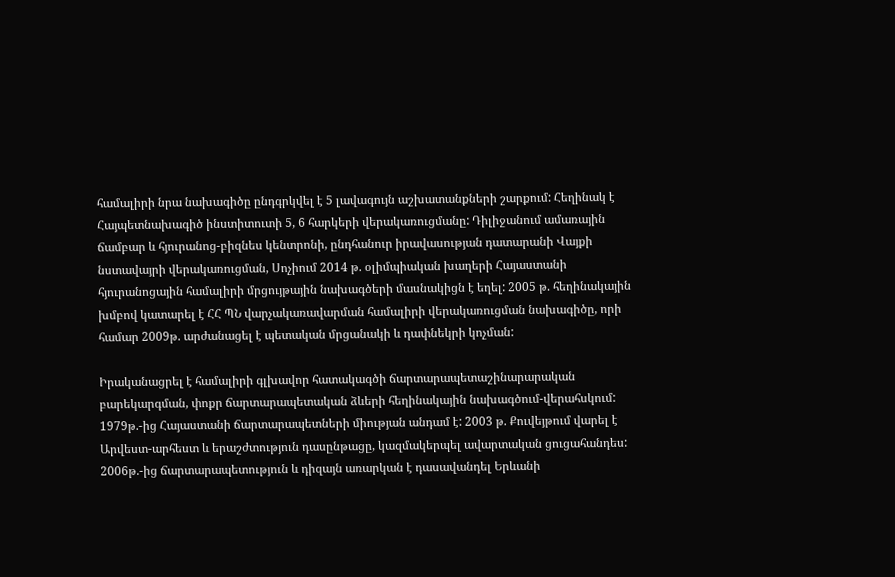համալիրի նրա նախագիծը ընդգրկվել է 5 լավագույն աշխատանքների շարքում: Հեղինակ է Հայպետնախագիծ ինստիտուտի 5, 6 հարկերի վերակառուցմանը: Դիլիջանում ամառային ճամբար և հյուրանոց-բիզնես կենտրոնի, ընդհանուր իրավասության դատարանի Վայքի նստավայրի վերակառուցման, Սոչիում 2014 թ. օլիմպիական խաղերի Հայաստանի հյուրանոցային համալիրի մրցույթային նախագծերի մասնակիցն է եղել: 2005 թ. հեղինակային խմբով կատարել է ՀՀ ՊՆ վարչակառավարման համալիրի վերակառուցման նախագիծը, որի համար 2009թ. արժանացել է պետական մրցանակի և դափնեկրի կոչման:

Իրականացրել է համալիրի գլխավոր հատակագծի ճարտարապետաշինարարական բարեկարգման, փոքր ճարտարապետական ձևերի հեղինակային նախագծում-վերահսկում: 1979թ.-ից Հայաստանի ճարտարապետների միության անդամ է: 2003 թ. Քուվեյթում վարել է Արվեստ-արհեստ և երաշժտություն դասընթացը, կազմակերպել ավարտական ցուցահանդես: 2006թ.-ից ճարտարապետություն և դիզայն առարկան է դասավանդել Երևանի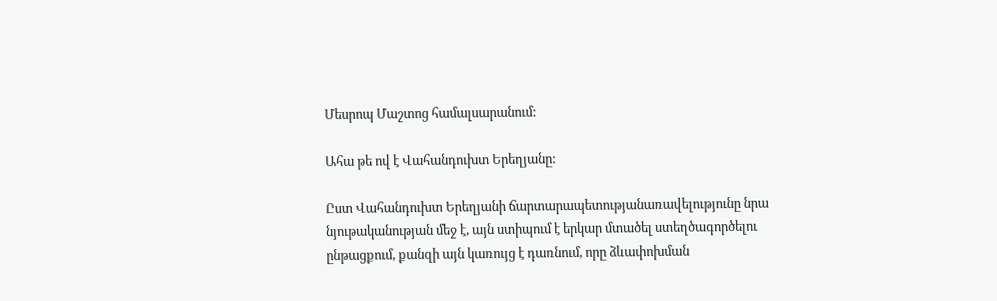Մեսրոպ Մաշտոց համալսարանում:

Ահա թե ով է Վահանդուխտ Երեղյանը:

Ըստ Վահանդուխտ Երեղյանի ճարտարապետությանառավելությունը նրա նյութականության մեջ է, այն ստիպում է երկար մտածել ստեղծագործելու ընթացքում, քանզի այն կառույց է դառնում, որը ձևափոխման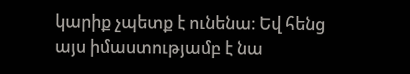կարիք չպետք է ունենա։ Եվ հենց այս իմաստությամբ է նա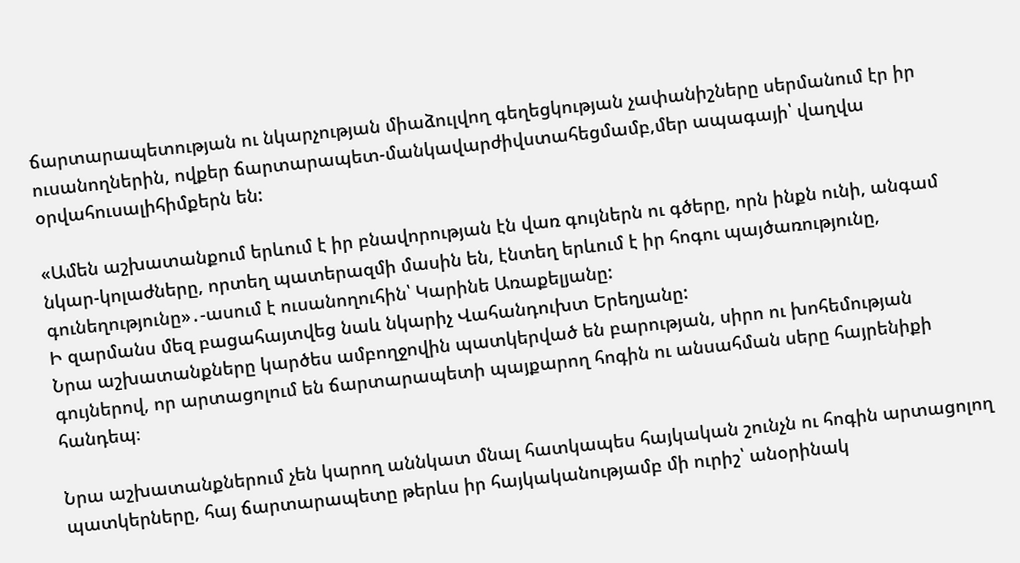ճարտարապետության ու նկարչության միաձուլվող գեղեցկության չափանիշները սերմանում էր իր ուսանողներին, ովքեր ճարտարապետ-մանկավարժիվստահեցմամբ,մեր ապագայի՝ վաղվա օրվահուսալիհիմքերն են:

«Ամեն աշխատանքում երևում է իր բնավորության էն վառ գույներն ու գծերը, որն ինքն ունի, անգամ նկար-կոլաժները, որտեղ պատերազմի մասին են, էնտեղ երևում է իր հոգու պայծառությունը, գունեղությունը»․-ասում է ուսանողուհին՝ Կարինե Առաքելյանը:
Ի զարմանս մեզ բացահայտվեց նաև նկարիչ Վահանդուխտ Երեղյանը:
Նրա աշխատանքները կարծես ամբողջովին պատկերված են բարության, սիրո ու խոհեմության գույներով, որ արտացոլում են ճարտարապետի պայքարող հոգին ու անսահման սերը հայրենիքի հանդեպ։

Նրա աշխատանքներում չեն կարող աննկատ մնալ հատկապես հայկական շունչն ու հոգին արտացոլող պատկերները, հայ ճարտարապետը թերևս իր հայկականությամբ մի ուրիշ՝ անօրինակ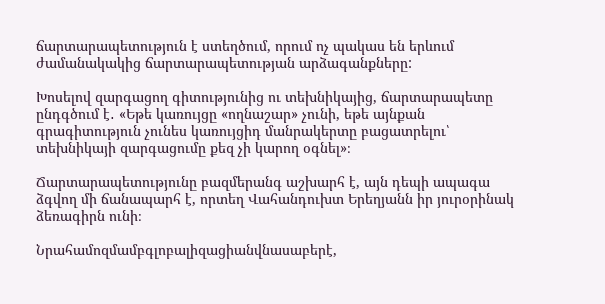ճարտարապետություն է ստեղծում, որում ոչ պակաս են երևում ժամանակակից ճարտարապետության արձագանքները:

Խոսելով զարգացող գիտությունից ու տեխնիկայից, ճարտարապետը ընդգծում է․ «Եթե կառույցը «ողնաշար» չունի, եթե այնքան գրագիտություն չունես կառույցիդ մանրակերտը բացատրելու՝ տեխնիկայի զարգացումը քեզ չի կարող օգնել»։

Ճարտարապետությունը բազմերանգ աշխարհ է, այն դեպի ապագա ձգվող մի ճանապարհ է, որտեղ Վահանդուխտ Երեղյանն իր յուրօրինակ ձեռագիրն ունի։

Նրահամոզմամբգլոբալիզացիանվնասաբերէ,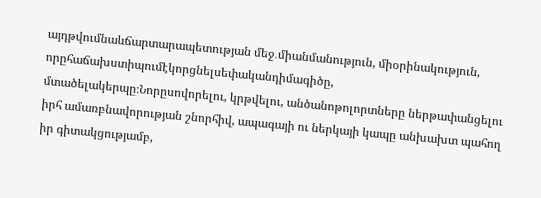այդթվումնաևճարտարապետության մեջ․միանմանություն, միօրինակություն, որըհաճախստիպումէկորցնելսեփականդիմագիծը, մտածելակերպը։Նորըսովորելու, կրթվելու, անծանոթոլորտները ներթափանցելու իրհ ամառբնավորության շնորհիվ, ապագայի ու ներկայի կապը անխախտ պահող իր գիտակցությամբ,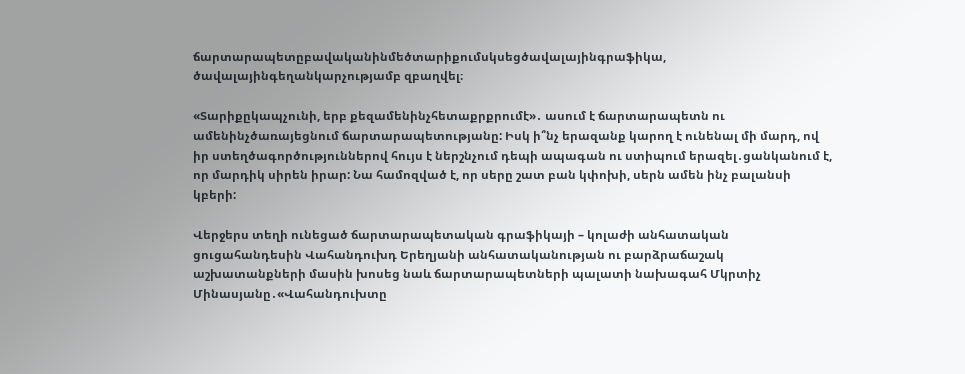ճարտարապետըբավականինմեծտարիքումսկսեցծավալայինգրաֆիկա, ծավալայինգեղանկարչությամբ զբաղվել։

«Տարիքըկապչունի, երբ քեզամենինչհետաքրքրումէ»․ ասում է ճարտարապետն ու ամենինչծառայեցնում ճարտարապետությանը: Իսկ ի՞նչ երազանք կարող է ունենալ մի մարդ, ով իր ստեղծագործություններով հույս է ներշնչում դեպի ապագան ու ստիպում երազել․ցանկանում է, որ մարդիկ սիրեն իրար: Նա համոզված է, որ սերը շատ բան կփոխի, սերն ամեն ինչ բալանսի կբերի:

Վերջերս տեղի ունեցած ճարտարապետական գրաֆիկայի – կոլաժի անհատական ցուցահանդեսին Վահանդուխդ Երեղյանի անհատականության ու բարձրաճաշակ աշխատանքների մասին խոսեց նաև ճարտարապետների պալատի նախագահ Մկրտիչ Մինասյանը․«Վահանդուխտը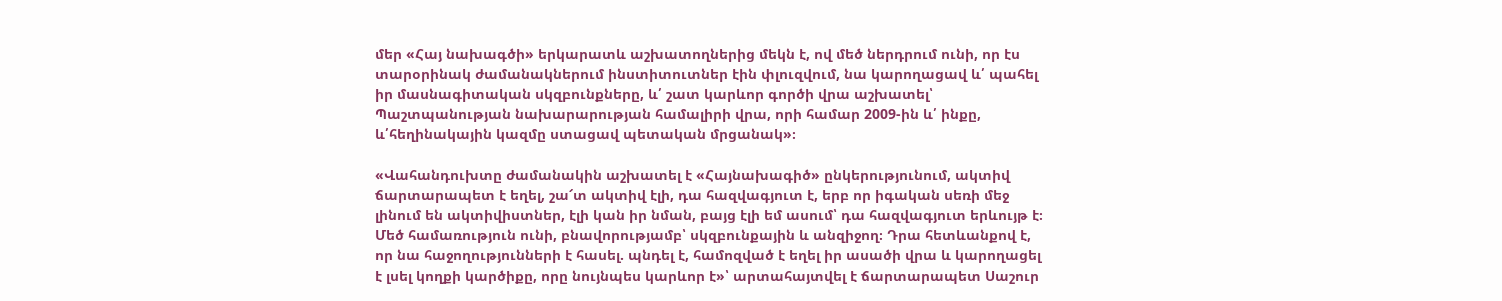մեր «Հայ նախագծի» երկարատև աշխատողներից մեկն է, ով մեծ ներդրում ունի, որ էս տարօրինակ ժամանակներում ինստիտուտներ էին փլուզվում, նա կարողացավ և՛ պահել իր մասնագիտական սկզբունքները, և՛ շատ կարևոր գործի վրա աշխատել՝ Պաշտպանության նախարարության համալիրի վրա, որի համար 2009-ին և՛ ինքը, և՛հեղինակային կազմը ստացավ պետական մրցանակ»։

«Վահանդուխտը ժամանակին աշխատել է «Հայնախագիծ» ընկերությունում, ակտիվ ճարտարապետ է եղել, շա՜տ ակտիվ էլի, դա հազվագյուտ է, երբ որ իգական սեռի մեջ լինում են ակտիվիստներ, էլի կան իր նման, բայց էլի եմ ասում՝ դա հազվագյուտ երևույթ է։ Մեծ համառություն ունի, բնավորությամբ՝ սկզբունքային և անզիջող։ Դրա հետևանքով է, որ նա հաջողությունների է հասել. պնդել է, համոզված է եղել իր ասածի վրա և կարողացել է լսել կողքի կարծիքը, որը նույնպես կարևոր է»՝ արտահայտվել է ճարտարապետ Սաշուր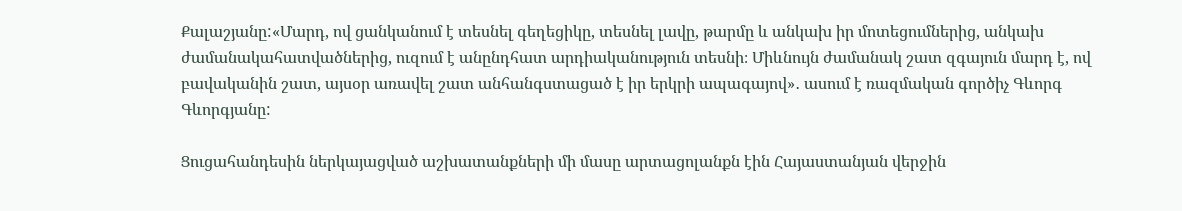Քալաշյանը:«Մարդ, ով ցանկանում է տեսնել գեղեցիկը, տեսնել լավը, թարմը և անկախ իր մոտեցումներից, անկախ ժամանակահատվածներից, ուզում է անընդհատ արդիականություն տեսնի։ Միևնույն ժամանակ շատ զգայուն մարդ է, ով բավականին շատ, այսօր առավել շատ անհանգստացած է իր երկրի ապագայով»․ ասում է ռազմական գործիչ Գևորգ Գևորգյանը:

Ցուցահանդեսին ներկայացված աշխատանքների մի մասը արտացոլանքն էին Հայաստանյան վերջին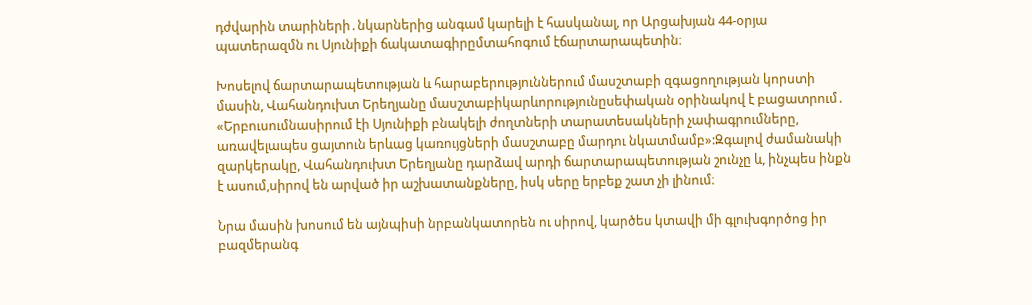դժվարին տարիների․նկարներից անգամ կարելի է հասկանալ, որ Արցախյան 44-օրյա պատերազմն ու Սյունիքի ճակատագիրըմտահոգում էճարտարապետին։

Խոսելով ճարտարապետության և հարաբերություններում մասշտաբի զգացողության կորստի մասին, Վահանդուխտ Երեղյանը մասշտաբիկարևորությունըսեփական օրինակով է բացատրում․ «Երբուսումնասիրում էի Սյունիքի բնակելի ժողտների տարատեսակների չափագրումները, առավելապես ցայտուն երևաց կառույցների մասշտաբը մարդու նկատմամբ»:Զգալով ժամանակի զարկերակը, Վահանդուխտ Երեղյանը դարձավ արդի ճարտարապետության շունչը և, ինչպես ինքն է ասում,սիրով են արված իր աշխատանքները, իսկ սերը երբեք շատ չի լինում։

Նրա մասին խոսում են այնպիսի նրբանկատորեն ու սիրով, կարծես կտավի մի գլուխգործոց իր բազմերանգ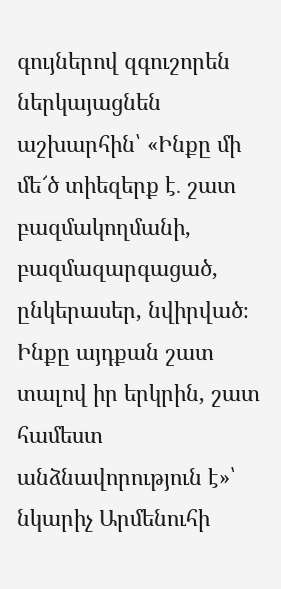գույներով զգուշորեն ներկայացնեն աշխարհին՝ «Ինքը մի մե՜ծ տիեզերք է․ շատ բազմակողմանի, բազմազարգացած, ընկերասեր, նվիրված։ Ինքը այդքան շատ տալով իր երկրին, շատ համեստ անձնավորություն է»՝ նկարիչ Արմենուհի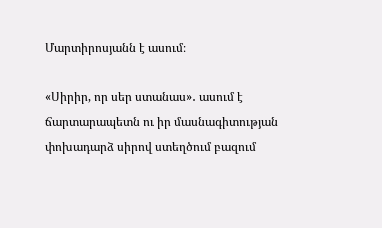Մարտիրոսյանն է ասում։

«Սիրիր, որ սեր ստանաս»․ ասում է ճարտարապետն ու իր մասնագիտության փոխադարձ սիրով ստեղծում բազում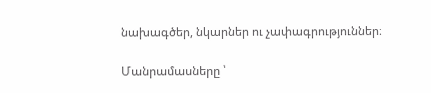նախագծեր, նկարներ ու չափագրություններ։

Մանրամասները ՝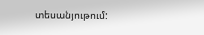տեսանյութում: